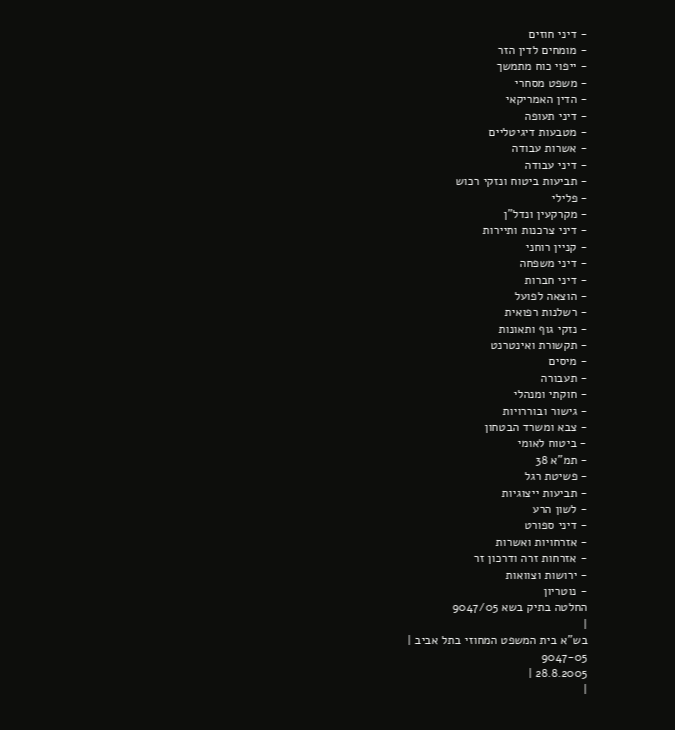- דיני חוזים
- מומחים לדין הזר
- ייפוי כוח מתמשך
- משפט מסחרי
- הדין האמריקאי
- דיני תעופה
- מטבעות דיגיטליים
- אשרות עבודה
- דיני עבודה
- תביעות ביטוח ונזקי רכוש
- פלילי
- מקרקעין ונדל"ן
- דיני צרכנות ותיירות
- קניין רוחני
- דיני משפחה
- דיני חברות
- הוצאה לפועל
- רשלנות רפואית
- נזקי גוף ותאונות
- תקשורת ואינטרנט
- מיסים
- תעבורה
- חוקתי ומנהלי
- גישור ובוררויות
- צבא ומשרד הבטחון
- ביטוח לאומי
- תמ"א 38
- פשיטת רגל
- תביעות ייצוגיות
- לשון הרע
- דיני ספורט
- אזרחויות ואשרות
- אזרחות זרה ודרכון זר
- ירושות וצוואות
- נוטריון
החלטה בתיק בשא 9047/05
|
בש"א בית המשפט המחוזי בתל אביב |
9047-05
28.8.2005 |
|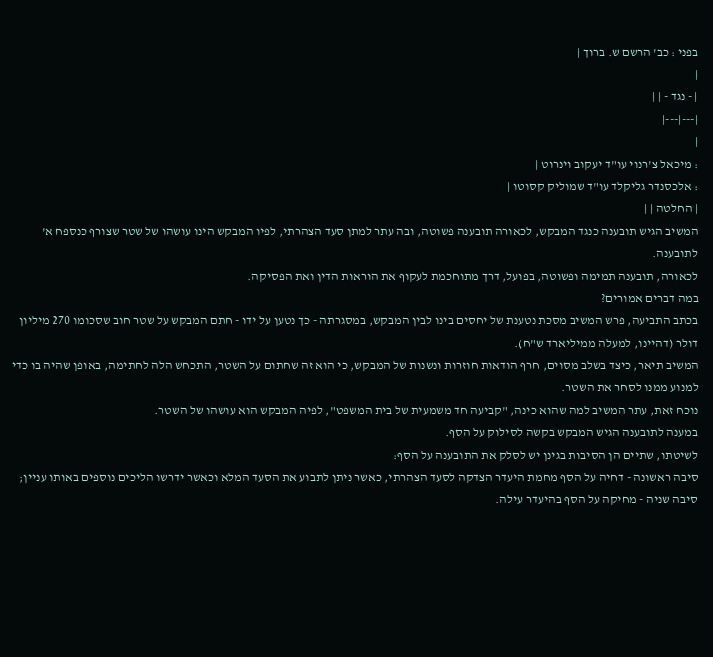בפני : כב' הרשם ש. ברוך |
|
| - נגד - | |
|---|---|
|
: מיכאל צ'רנוי עו"ד יעקוב וינרוט |
: אלכסנדר גליקלד עו"ד שמוליק קסוטו |
| החלטה | |
המשיב הגיש תובענה כנגד המבקש, לכאורה תובענה פשוטה, ובה עתר למתן סעד הצהרתי, לפיו המבקש הינו עושהו של שטר שצורף כנספח א' לתובענה.
לכאורה, תובענה תמימה ופשוטה, בפועל, דרך מתוחכמת לעקוף את הוראות הדין ואת הפסיקה.
במה דברים אמורים?
בכתב התביעה, פרש המשיב מסכת נטענת של יחסים בינו לבין המבקש, במסגרתה - כך נטען על ידו - חתם המבקש על שטר חוב שסכומו 270 מיליון דולר (דהיינו, למעלה ממיליארד ש"ח).
המשיב תיאר, כיצד בשלב מסוים, חרף הודאות חוזרות ונשנות של המבקש, כי הוא זה שחתום על השטר, התכחש הלה לחתימה, באופן שהיה בו כדי למנוע ממנו לסחר את השטר.
נוכח זאת, עתר המשיב למה שהוא כינה, "קביעה חד משמעית של בית המשפט", לפיה המבקש הוא עושהו של השטר.
במענה לתובענה הגיש המבקש בקשה לסילוק על הסף.
לשיטתו, שתיים הן הסיבות בגינן יש לסלק את התובענה על הסף:
סיבה ראשונה - דחיה על הסף מחמת היעדר הצדקה לסעד הצהרתי, כאשר ניתן לתבוע את הסעד המלא וכאשר ידרשו הליכים נוספים באותו עניין;
סיבה שניה - מחיקה על הסף בהיעדר עילה.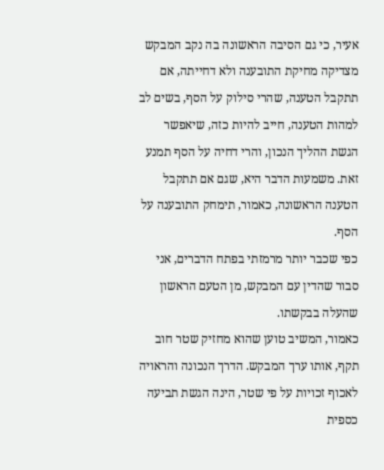אעיר, כי גם הסיבה הראשונה בה נקב המבקש מצדיקה מחיקת התובענה ולא דחייתה, אם תתקבל הטענה, שהרי סילוק על הסף, בשים לב למהות הטענה, חייב להיות כזה, שיאפשר הגשת ההליך הנכון, והרי דחיה על הסף תמנע זאת. משמעות הדבר היא, שגם אם תתקבל הטענה הראשונה, כאמור, תימחק התובענה על הסף.
כפי שכבר יותר מרמזתי בפתח הדברים, אני סבור שהדין עם המבקש, מן הטעם הראשון שהעלה בבקשתו.
כאמור, המשיב טוען שהוא מחזיק שטר חוב תקף, אותו ערך המבקש. הדרך הנכונה והראויה לאכוף זכויות על פי שטר, הינה הגשת תביעה כספית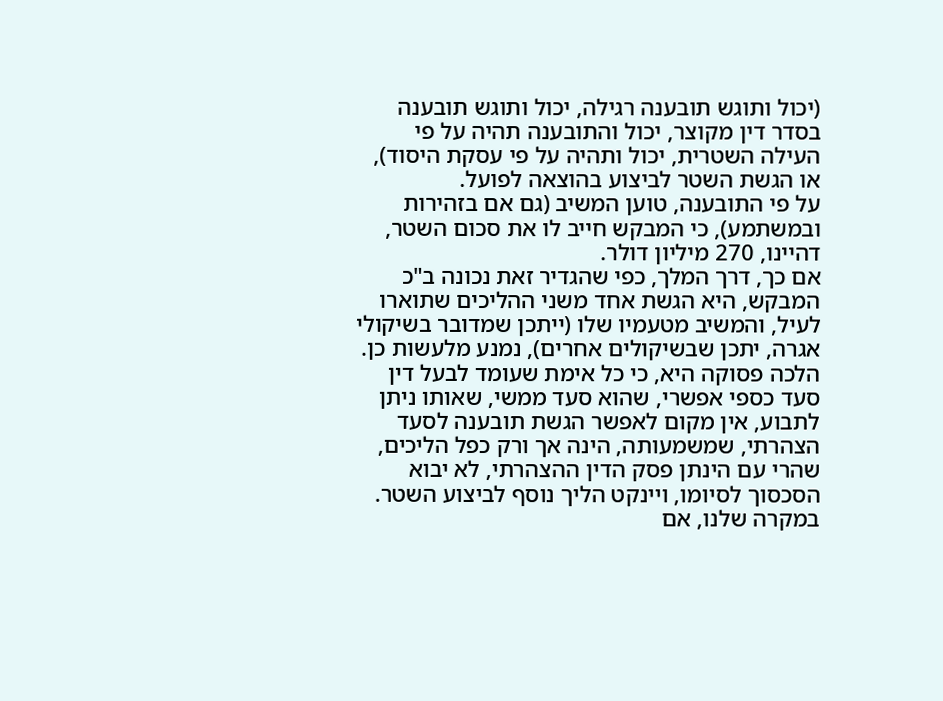(יכול ותוגש תובענה רגילה, יכול ותוגש תובענה בסדר דין מקוצר, יכול והתובענה תהיה על פי העילה השטרית, יכול ותהיה על פי עסקת היסוד), או הגשת השטר לביצוע בהוצאה לפועל.
על פי התובענה, טוען המשיב (גם אם בזהירות ובמשתמע), כי המבקש חייב לו את סכום השטר, דהיינו, 270 מיליון דולר.
אם כך, דרך המלך, כפי שהגדיר זאת נכונה ב"כ המבקש, היא הגשת אחד משני ההליכים שתוארו לעיל, והמשיב מטעמיו שלו (ייתכן שמדובר בשיקולי אגרה, יתכן שבשיקולים אחרים), נמנע מלעשות כן.
הלכה פסוקה היא, כי כל אימת שעומד לבעל דין סעד כספי אפשרי, שהוא סעד ממשי, שאותו ניתן לתבוע, אין מקום לאפשר הגשת תובענה לסעד הצהרתי, שמשמעותה, הינה אך ורק כפל הליכים, שהרי עם הינתן פסק הדין ההצהרתי, לא יבוא הסכסוך לסיומו, ויינקט הליך נוסף לביצוע השטר.
במקרה שלנו, אם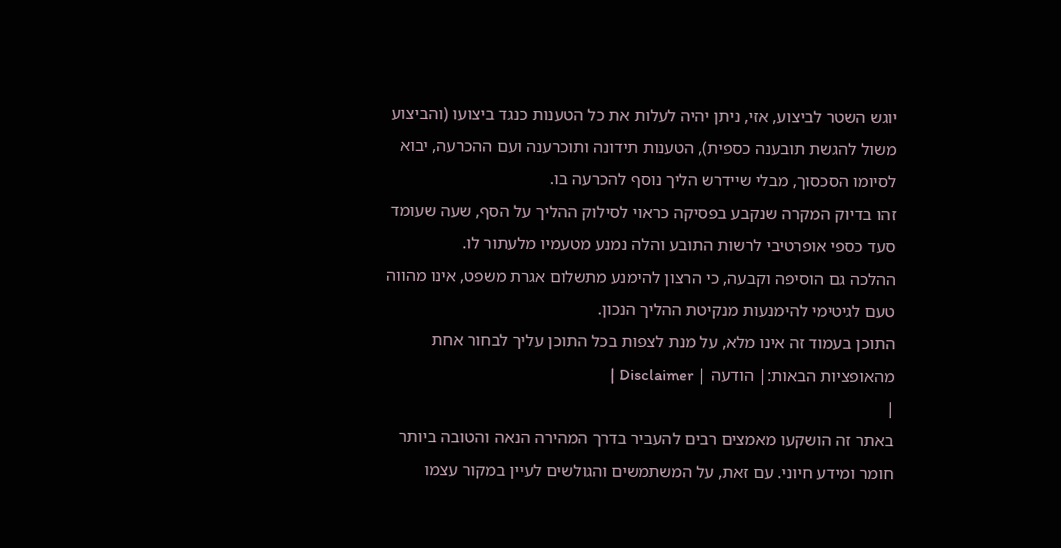יוגש השטר לביצוע, אזי, ניתן יהיה לעלות את כל הטענות כנגד ביצועו (והביצוע משול להגשת תובענה כספית), הטענות תידונה ותוכרענה ועם ההכרעה, יבוא לסיומו הסכסוך, מבלי שיידרש הליך נוסף להכרעה בו.
זהו בדיוק המקרה שנקבע בפסיקה כראוי לסילוק ההליך על הסף, שעה שעומד סעד כספי אופרטיבי לרשות התובע והלה נמנע מטעמיו מלעתור לו.
ההלכה גם הוסיפה וקבעה, כי הרצון להימנע מתשלום אגרת משפט, אינו מהווה טעם לגיטימי להימנעות מנקיטת ההליך הנכון.
התוכן בעמוד זה אינו מלא, על מנת לצפות בכל התוכן עליך לבחור אחת מהאופציות הבאות:| הודעה | Disclaimer |
|
באתר זה הושקעו מאמצים רבים להעביר בדרך המהירה הנאה והטובה ביותר חומר ומידע חיוני. עם זאת, על המשתמשים והגולשים לעיין במקור עצמו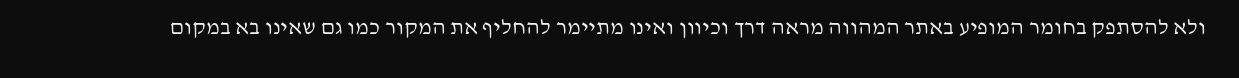ולא להסתפק בחומר המופיע באתר המהווה מראה דרך וכיוון ואינו מתיימר להחליף את המקור כמו גם שאינו בא במקום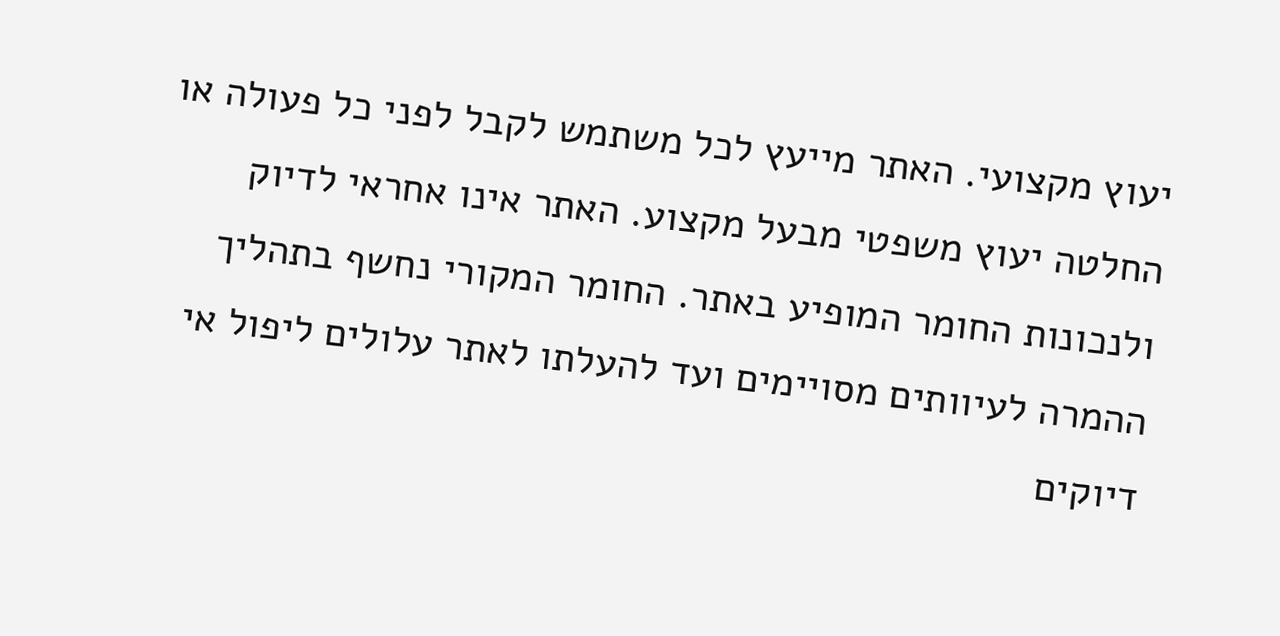יעוץ מקצועי. האתר מייעץ לכל משתמש לקבל לפני כל פעולה או החלטה יעוץ משפטי מבעל מקצוע. האתר אינו אחראי לדיוק ולנכונות החומר המופיע באתר. החומר המקורי נחשף בתהליך ההמרה לעיוותים מסויימים ועד להעלתו לאתר עלולים ליפול אי דיוקים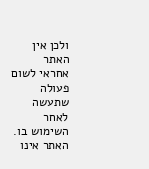ולכן אין האתר אחראי לשום פעולה שתעשה לאחר השימוש בו. האתר אינו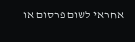אחראי לשום פרסום או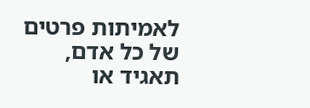לאמיתות פרטים של כל אדם, תאגיד או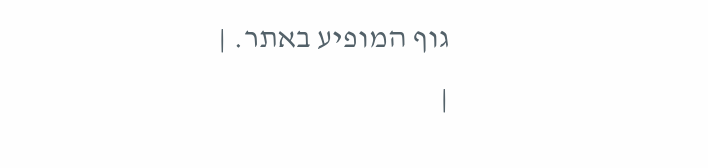גוף המופיע באתר. |
|